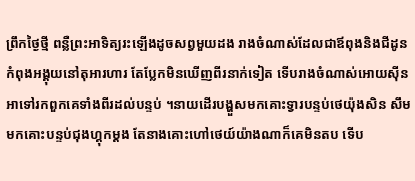ព្រឹកថ្ងៃថ្មី ពន្លឺព្រះអាទិត្យរះឡើងដូចសព្វមួយដង រាងចំណាស់ដែលជាឪពុងនិងជីដូនកំពុងអង្គុយនៅតុអារហារ តែប្លែកមិនឃើញពីរនាក់ទៀត ទើបរាងចំណាស់អោយសុីនអាទៅរកពួកគេទាំងពីរដល់បន្ទប់ ។នាយដើរបង្ហួសមកគោះទ្វារបន្ទប់ថេយ៉ុងសិន សឹមមកគោះបន្ទប់ជុងហ្គុកម្ដង តែនាងគោះហៅថេយ៍យ៉ាងណាក៏គេមិនតប ទើប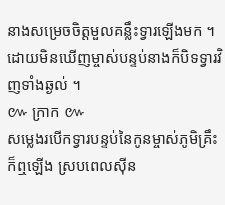នាងសម្រេចចិត្តមួលគន្លឹះទ្វារឡើងមក ។ ដោយមិនឃើញម្ចាស់បន្ទប់នាងក៏បិទទ្វារវិញទាំងឆ្ងល់ ។
៚ ក្រាក ៚
សម្លេងរបើកទ្វារបន្ទប់នៃកូនម្ចាស់ភូមិគ្រឹះក៏ឮឡើង ស្របពេលសុីន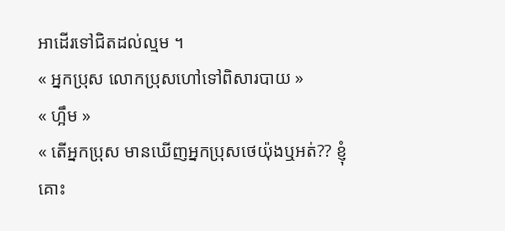អាដើរទៅជិតដល់ល្មម ។
« អ្នកប្រុស លោកប្រុសហៅទៅពិសារបាយ »
« ហ្អឹម »
« តើអ្នកប្រុស មានឃើញអ្នកប្រុសថេយ៉ុងឬអត់?? ខ្ញុំគោះ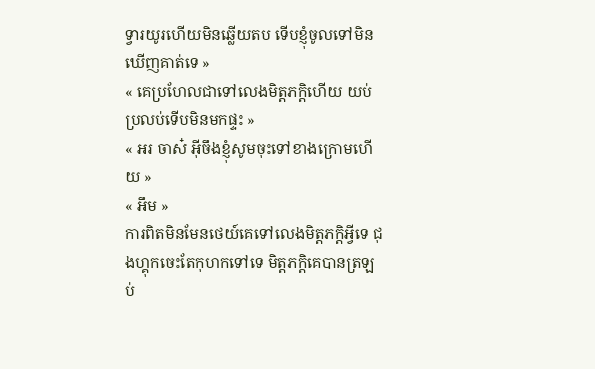ទ្វារយូរហើយមិនឆ្លើយតប ទើបខ្ញុំចូលទៅមិនឃើញគាត់ទេ »
« គេប្រហែលជាទៅលេងមិត្តភក្តិហើយ យប់ប្រលប់ទើបមិនមកផ្ទះ »
« អរ ចាស៎ អ៊ីចឹងខ្ញុំសូមចុះទៅខាងក្រោមហើយ »
« អឹម »
ការពិតមិនមែនថេយ៍គេទៅលេងមិត្តភក្តិអ្វីទេ ជុងហ្គុកចេះតែកុហកទៅទេ មិត្តភក្តិគេបានត្រឡប់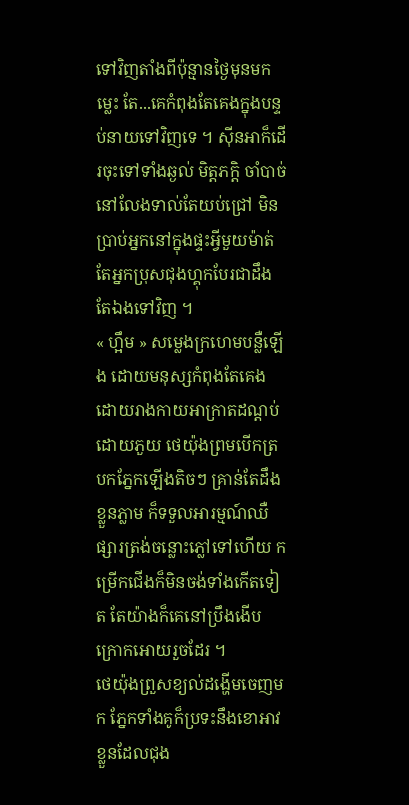ទៅវិញតាំងពីប៉ុន្មានថ្ងៃមុនមកម្លេះ តែ...គេកំពុងតែគេងក្នុងបន្ទប់នាយទៅវិញទេ ។ សុីនអាក៏ដើរចុះទៅទាំងឆ្ងល់ មិត្តភក្តិ ចាំបាច់នៅលែងទាល់តែយប់ជ្រៅ មិនប្រាប់អ្នកនៅក្នុងផ្ទះអ្វីមួយម៉ាត់ តែអ្នកប្រុសជុងហ្គុកបែរជាដឹងតែឯងទៅវិញ ។
« ហ្អឹម » សម្លេងក្រហេមបន្លឺឡើង ដោយមនុស្សកំពុងតែគេងដោយរាងកាយអាក្រាតដណ្ដប់ដោយភួយ ថេយ៉ុងព្រមបើកត្របកភ្នែកឡើងតិចៗ គ្រាន់តែដឹងខ្លួនភ្លាម ក៏ទទួលអារម្មណ៍ឈឺផ្សារត្រង់ចន្លោះភ្លៅទៅហើយ កម្រើកជើងក៏មិនចង់ទាំងកើតទៀត តែយ៉ាងក៏គេនៅប្រឹងងើបក្រោកអោយរួចដែរ ។
ថេយ៉ុងព្រួសខ្យល់ដង្ហើមចេញមក ភ្នែកទាំងគូក៏ប្រទះនឹងខោអាវខ្លួនដែលជុង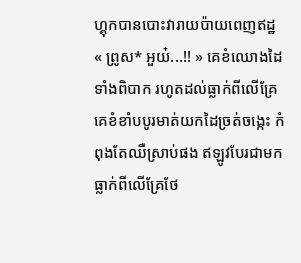ហ្គុកបានបោះវារាយប៉ាយពេញឥដ្ឋ
« ព្រូស* អួយ៎...!! » គេខំឈោងដៃទាំងពិបាក រហូតដល់ធ្លាក់ពីលើគ្រែ គេខំខាំបបូរមាត់យកដៃច្រត់ចង្កេះ កំពុងតែឈឺស្រាប់ផង ឥឡូវបែរជាមកធ្លាក់ពីលើគ្រែថែ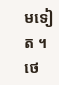មទៀត ។ ថេ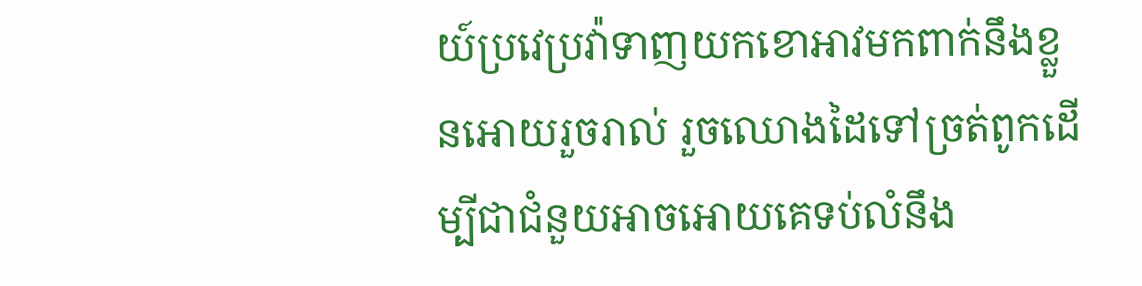យ៍ប្រវេប្រវ៉ាទាញយកខោអាវមកពាក់នឹងខ្លួនអោយរួចរាល់ រួចឈោងដៃទៅច្រត់ពូកដើម្បីជាជំនួយអាចអោយគេទប់លំនឹង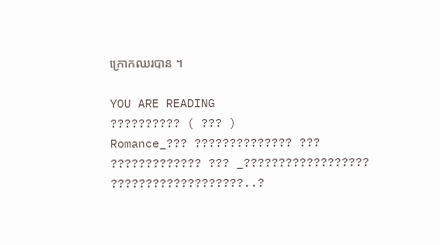ក្រោកឈរបាន ។

YOU ARE READING
?????????? ( ??? )
Romance_??? ?????????????? ??? ????????????? ??? _?????????????????? ???????????????????..?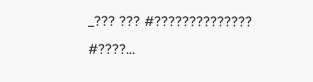_??? ??? #?????????????? #????...